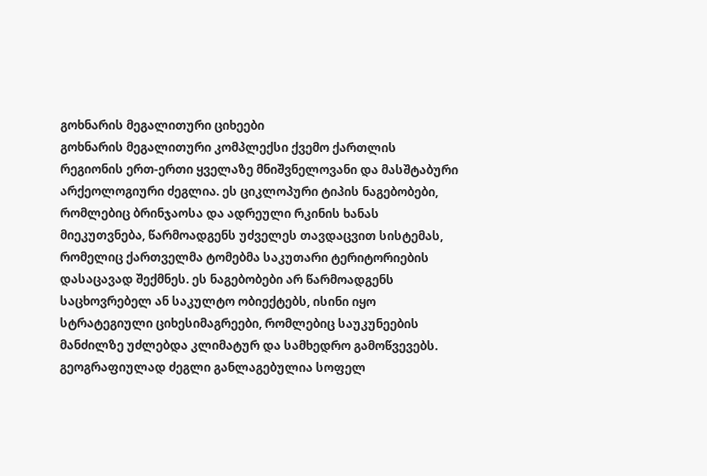გოხნარის მეგალითური ციხეები
გოხნარის მეგალითური კომპლექსი ქვემო ქართლის რეგიონის ერთ-ერთი ყველაზე მნიშვნელოვანი და მასშტაბური არქეოლოგიური ძეგლია. ეს ციკლოპური ტიპის ნაგებობები, რომლებიც ბრინჯაოსა და ადრეული რკინის ხანას მიეკუთვნება, წარმოადგენს უძველეს თავდაცვით სისტემას, რომელიც ქართველმა ტომებმა საკუთარი ტერიტორიების დასაცავად შექმნეს. ეს ნაგებობები არ წარმოადგენს საცხოვრებელ ან საკულტო ობიექტებს, ისინი იყო სტრატეგიული ციხესიმაგრეები, რომლებიც საუკუნეების მანძილზე უძლებდა კლიმატურ და სამხედრო გამოწვევებს.
გეოგრაფიულად ძეგლი განლაგებულია სოფელ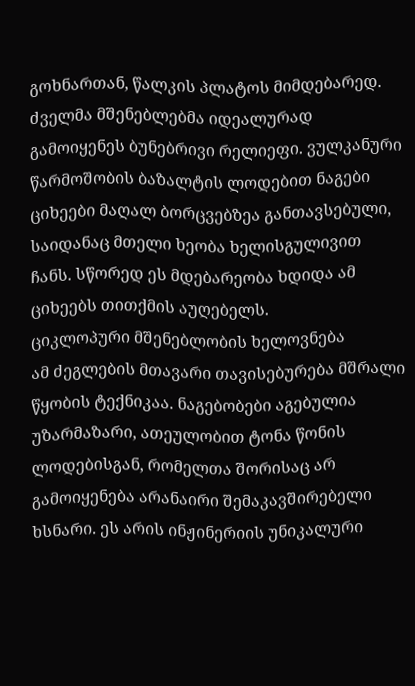გოხნართან, წალკის პლატოს მიმდებარედ. ძველმა მშენებლებმა იდეალურად გამოიყენეს ბუნებრივი რელიეფი. ვულკანური წარმოშობის ბაზალტის ლოდებით ნაგები ციხეები მაღალ ბორცვებზეა განთავსებული, საიდანაც მთელი ხეობა ხელისგულივით ჩანს. სწორედ ეს მდებარეობა ხდიდა ამ ციხეებს თითქმის აუღებელს.
ციკლოპური მშენებლობის ხელოვნება
ამ ძეგლების მთავარი თავისებურება მშრალი წყობის ტექნიკაა. ნაგებობები აგებულია უზარმაზარი, ათეულობით ტონა წონის ლოდებისგან, რომელთა შორისაც არ გამოიყენება არანაირი შემაკავშირებელი ხსნარი. ეს არის ინჟინერიის უნიკალური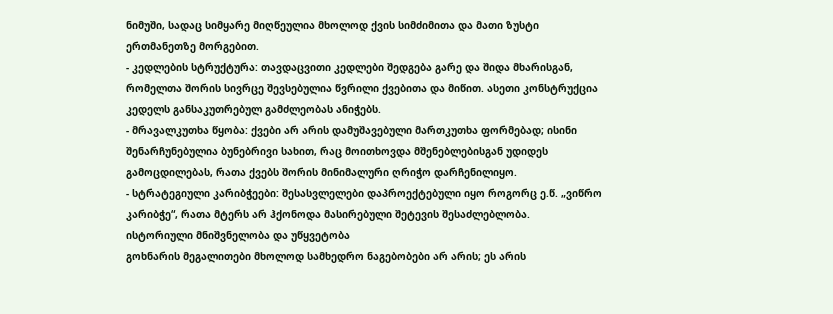ნიმუში, სადაც სიმყარე მიღწეულია მხოლოდ ქვის სიმძიმითა და მათი ზუსტი ერთმანეთზე მორგებით.
- კედლების სტრუქტურა: თავდაცვითი კედლები შედგება გარე და შიდა მხარისგან, რომელთა შორის სივრცე შევსებულია წვრილი ქვებითა და მიწით. ასეთი კონსტრუქცია კედელს განსაკუთრებულ გამძლეობას ანიჭებს.
- მრავალკუთხა წყობა: ქვები არ არის დამუშავებული მართკუთხა ფორმებად; ისინი შენარჩუნებულია ბუნებრივი სახით, რაც მოითხოვდა მშენებლებისგან უდიდეს გამოცდილებას, რათა ქვებს შორის მინიმალური ღრიჭო დარჩენილიყო.
- სტრატეგიული კარიბჭეები: შესასვლელები დაპროექტებული იყო როგორც ე.წ. „ვიწრო კარიბჭე“, რათა მტერს არ ჰქონოდა მასირებული შეტევის შესაძლებლობა.
ისტორიული მნიშვნელობა და უწყვეტობა
გოხნარის მეგალითები მხოლოდ სამხედრო ნაგებობები არ არის; ეს არის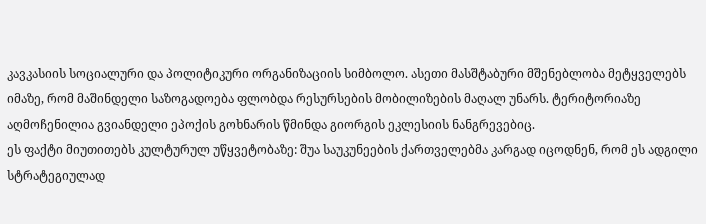კავკასიის სოციალური და პოლიტიკური ორგანიზაციის სიმბოლო. ასეთი მასშტაბური მშენებლობა მეტყველებს იმაზე, რომ მაშინდელი საზოგადოება ფლობდა რესურსების მობილიზების მაღალ უნარს. ტერიტორიაზე აღმოჩენილია გვიანდელი ეპოქის გოხნარის წმინდა გიორგის ეკლესიის ნანგრევებიც.
ეს ფაქტი მიუთითებს კულტურულ უწყვეტობაზე: შუა საუკუნეების ქართველებმა კარგად იცოდნენ, რომ ეს ადგილი სტრატეგიულად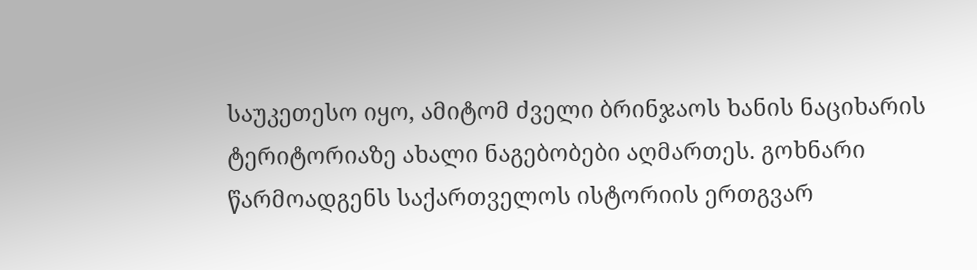საუკეთესო იყო, ამიტომ ძველი ბრინჯაოს ხანის ნაციხარის ტერიტორიაზე ახალი ნაგებობები აღმართეს. გოხნარი წარმოადგენს საქართველოს ისტორიის ერთგვარ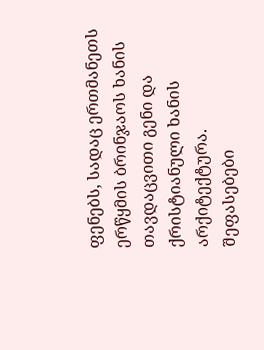ფენებს, სადაც ერთმანეთს ერწყმის ბრინჯაოს ხანის თავდაცვითი გენი და ქრისტიანული ხანის არქიტექტურა.
შეფასებები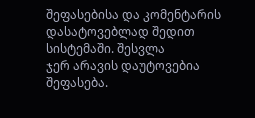შეფასებისა და კომენტარის დასატოვებლად შედით სისტემაში. შესვლა
ჯერ არავის დაუტოვებია შეფასება.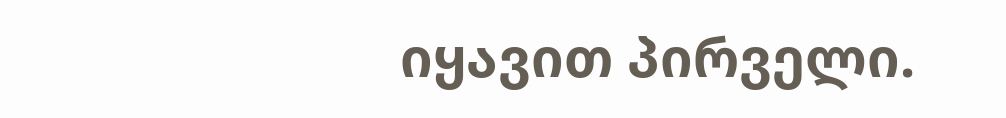იყავით პირველი.